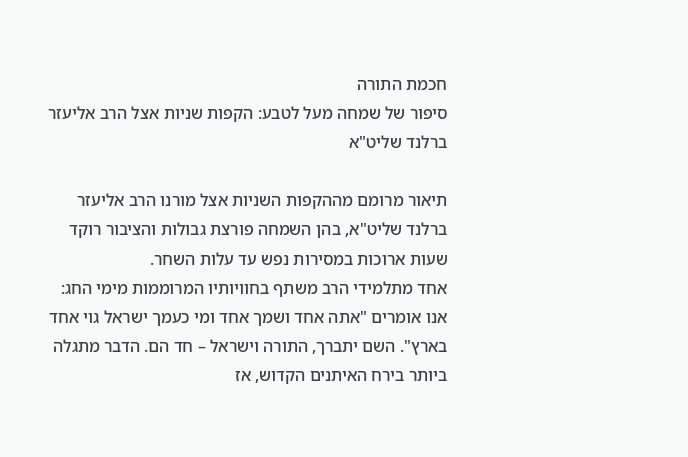חכמת התורה
סיפור של שמחה מעל לטבע: הקפות שניות אצל הרב אליעזר ברלנד שליט"א

תיאור מרומם מההקפות השניות אצל מורנו הרב אליעזר ברלנד שליט"א, בהן השמחה פורצת גבולות והציבור רוקד שעות ארוכות במסירות נפש עד עלות השחר.
אחד מתלמידי הרב משתף בחוויותיו המרוממות מימי החג: אנו אומרים "אתה אחד ושמך אחד ומי כעמך ישראל גוי אחד בארץ". השם יתברך, התורה וישראל – חד הם. הדבר מתגלה ביותר בירח האיתנים הקדוש, אז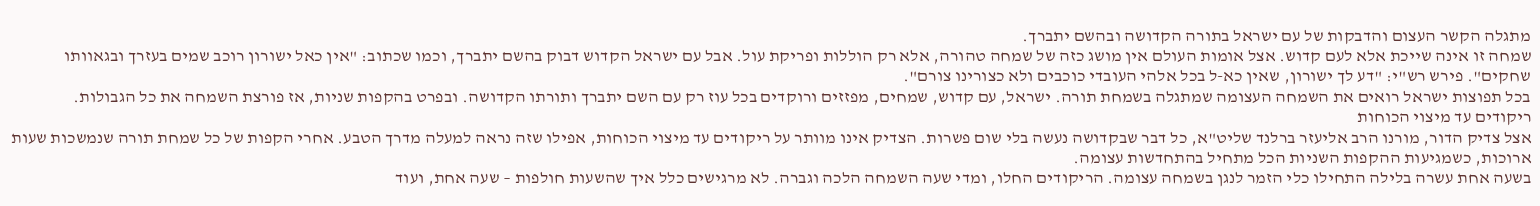מתגלה הקשר העצום והדבקות של עם ישראל בתורה הקדושה ובהשם יתברך.
שמחה זו אינה שייכת אלא לעם קדוש. אצל אומות העולם אין מושג כזה של שמחה טהורה, אלא רק הוללות ופריקת עול. אבל עם ישראל הקדוש דבוק בהשם יתברך, וכמו שכתוב: "אין כאל ישורון רוכב שמים בעזרך ובגאוותו שחקים". פירש רש"י: "דע לך ישורון, שאין כא-ל בכל אלהי העובדי כוכבים ולא כצורינו צורם".
בכל תפוצות ישראל רואים את השמחה העצומה שמתגלה בשמחת תורה. ישראל, עם קדוש, שמחים, מפזזים ורוקדים בכל עוז רק עם השם יתברך ותורתו הקדושה. ובפרט בהקפות שניות, אז פורצת השמחה את כל הגבולות.
ריקודים עד מיצוי הכוחות
אצל צדיק הדור, מורנו הרב אליעזר ברלנד שליט"א, כל דבר שבקדושה נעשה בלי שום פשרות. הצדיק אינו מוותר על ריקודים עד מיצוי הכוחות, אפילו שזה נראה למעלה מדרך הטבע. אחרי הקפות של כל שמחת תורה שנמשכות שעות ארוכות, כשמגיעות ההקפות השניות הכל מתחיל בהתחדשות עצומה.
בשעה אחת עשרה בלילה התחילו כלי הזמר לנגן בשמחה עצומה. הריקודים החלו, ומדי שעה השמחה הלכה וגברה. לא מרגישים כלל איך שהשעות חולפות – שעה אחת, ועוד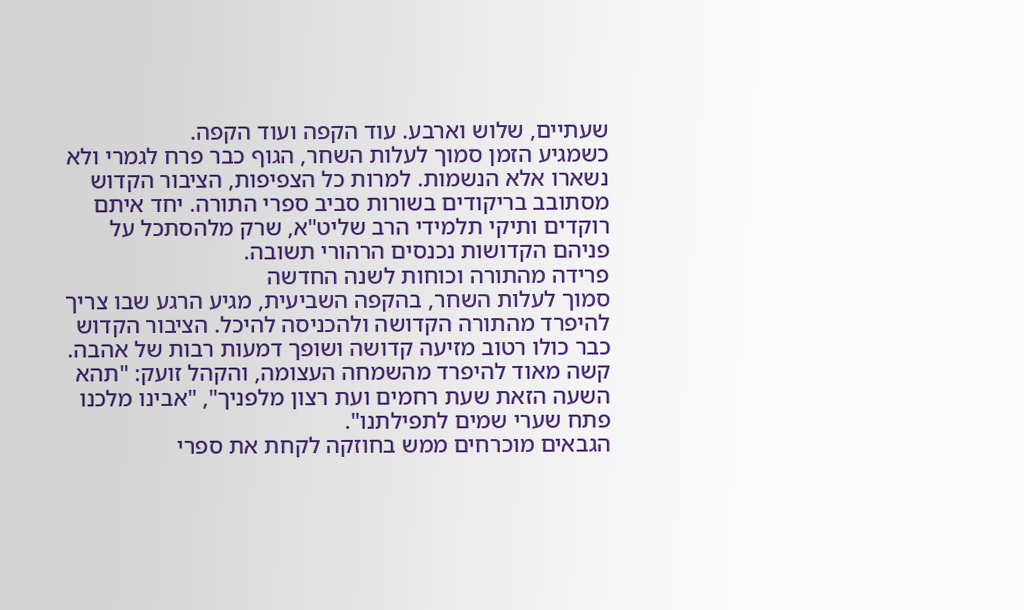שעתיים, שלוש וארבע. עוד הקפה ועוד הקפה.
כשמגיע הזמן סמוך לעלות השחר, הגוף כבר פרח לגמרי ולא נשארו אלא הנשמות. למרות כל הצפיפות, הציבור הקדוש מסתובב בריקודים בשורות סביב ספרי התורה. יחד איתם רוקדים ותיקי תלמידי הרב שליט"א, שרק מלהסתכל על פניהם הקדושות נכנסים הרהורי תשובה.
פרידה מהתורה וכוחות לשנה החדשה
סמוך לעלות השחר, בהקפה השביעית, מגיע הרגע שבו צריך להיפרד מהתורה הקדושה ולהכניסה להיכל. הציבור הקדוש כבר כולו רטוב מזיעה קדושה ושופך דמעות רבות של אהבה. קשה מאוד להיפרד מהשמחה העצומה, והקהל זועק: "תהא השעה הזאת שעת רחמים ועת רצון מלפניך", "אבינו מלכנו פתח שערי שמים לתפילתנו".
הגבאים מוכרחים ממש בחוזקה לקחת את ספרי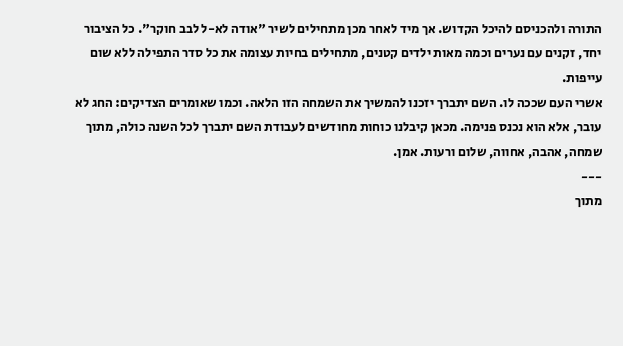התורה ולהכניסם להיכל הקדוש. אך מיד לאחר מכן מתחילים לשיר "אודה לא-ל לבב חוקר". כל הציבור יחד, זקנים עם נערים וכמה מאות ילדים קטנים, מתחילים בחיות עצומה את כל סדר התפילה ללא שום עייפות.
אשרי העם שככה לו. השם יתברך יזכנו להמשיך את השמחה הזו הלאה. וכמו שאומרים הצדיקים: החג לא עובר, אלא הוא נכנס פנימה. מכאן קיבלנו כוחות מחודשים לעבודת השם יתברך לכל השנה כולה, מתוך שמחה, אהבה, אחווה, שלום ורעות. אמן.
---
מתוך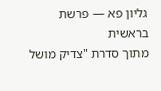גליון פא — פרשת בראשית
מתוך סדרת "צדיק מושל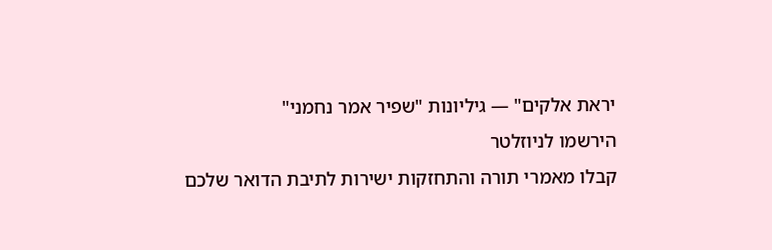יראת אלקים" — גיליונות "שפיר אמר נחמני"
הירשמו לניוזלטר
קבלו מאמרי תורה והתחזקות ישירות לתיבת הדואר שלכם